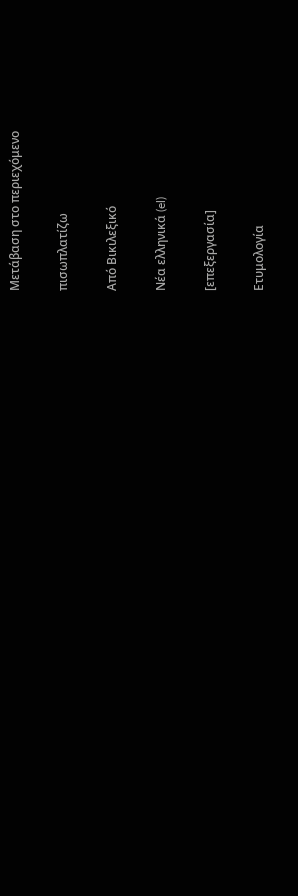Μετάβαση στο περιεχόμενο

πισωπλατίζω

Από Βικιλεξικό

Νέα ελληνικά (el)

[επεξεργασία]

Ετυμολογία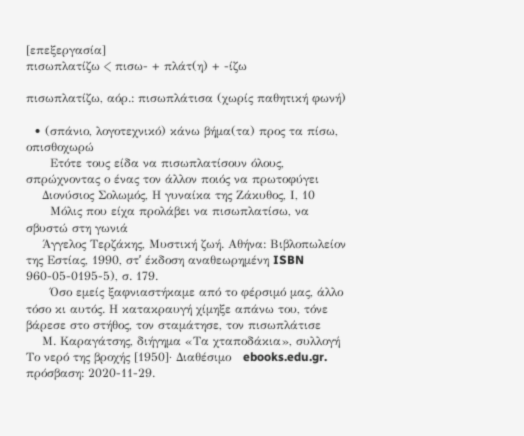[επεξεργασία]
πισωπλατίζω < πισω- + πλάτ(η) + -ίζω

πισωπλατίζω, αόρ.: πισωπλάτισα (χωρίς παθητική φωνή)

  • (σπάνιο, λογοτεχνικό) κάνω βήμα(τα) προς τα πίσω, οπισθοχωρώ
      Ετότε τους είδα να πισωπλατίσουν όλους, σπρώχνοντας ο ένας τον άλλον ποιός να πρωτοφύγει
    Διονύσιος Σολωμός, Η γυναίκα της Ζάκυθος, Ι, 10
      Μόλις που είχα προλάβει να πισωπλατίσω, να σβυστώ στη γωνιά
    Άγγελος Τερζάκης, Μυστική ζωή. Αθήνα: Βιβλοπωλείον της Εστίας, 1990, στʹ έκδοση αναθεωρημένη ISBN 960-05-0195-5), σ. 179.
      Όσο εμείς ξαφνιαστήκαμε από το φέρσιμό μας, άλλο τόσο κι αυτός. Η κατακραυγή χίμηξε απάνω του, τόνε βάρεσε στο στήθος, τον σταμάτησε, τον πισωπλάτισε
    Μ. Καραγάτσης, διήγημα «Τα χταποδάκια», συλλογή Το νερό της βροχής [1950]· Διαθέσιμο   ebooks.edu.gr. πρόσβαση: 2020-11-29.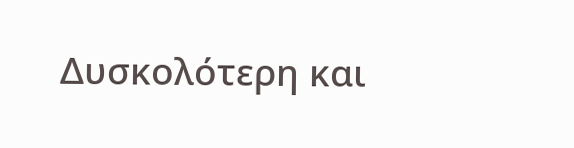Δυσκολότερη και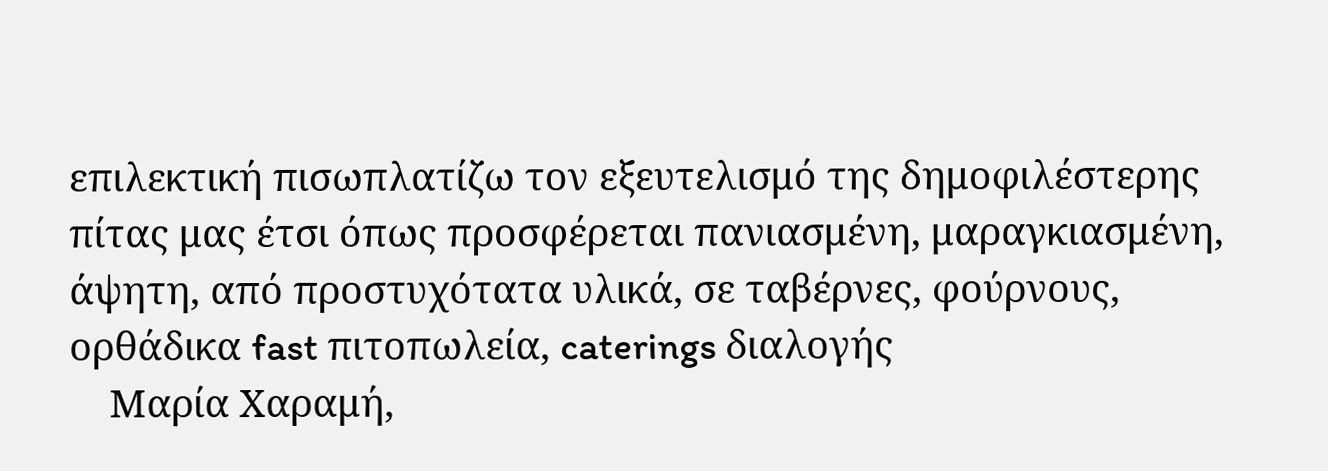επιλεκτική πισωπλατίζω τον εξευτελισμό της δημοφιλέστερης πίτας μας έτσι όπως προσφέρεται πανιασμένη, μαραγκιασμένη, άψητη, από προστυχότατα υλικά, σε ταβέρνες, φούρνους, ορθάδικα fast πιτοπωλεία, caterings διαλογής
    Μαρία Χαραμή,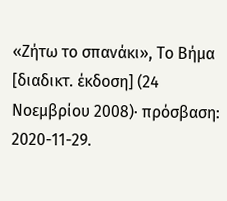«Ζήτω το σπανάκι», Το Βήμα [διαδικτ. έκδοση] (24 Νοεμβρίου 2008)· πρόσβαση: 2020-11-29.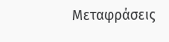Μεταφράσεις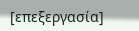[επεξεργασία]